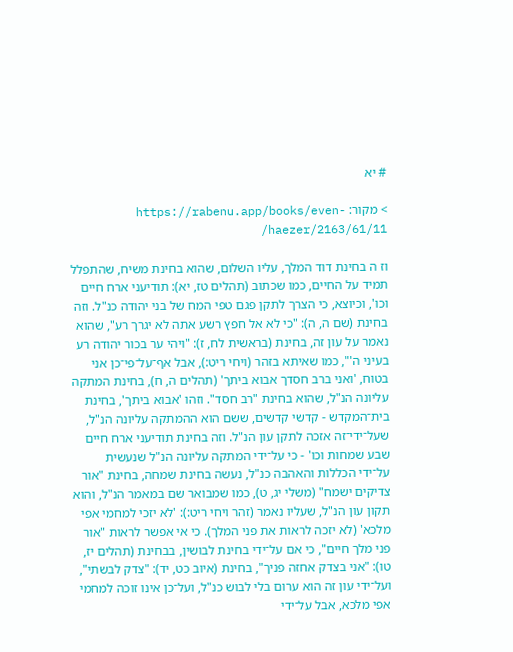# יא

> מקור: https://rabenu.app/books/even-haezer/2163/61/11/

וז ה בחינת דוד המלך, עליו השלום, שהוא בחינת משיח, שהתפלל תמיד על החיים, כמו שכתוב (תהלים טז, יא): תודיעני ארח חיים וכו', וכיוצא, כי הצרך לתקן פגם טפי המח של בני יהודה כנ"ל. וזה בחינת (שם ה, ה): "כי לא אל חפץ רשע אתה לא יגרך רע", שהוא נאמר על עון זה, בחינת (בראשית לח, ז): "ויהי ער בכור יהודה רע בעיני ה'", כמו שאיתא בזהר (ויחי ריט:), אבל אף־על־פי־כן אני בטוח, 'ואני ברב חסדך אבוא ביתך' (תהלים ה, ח), בחינת המתקה עליונה הנ"ל, שהוא בחינת "רב חסד". וזהו 'אבוא ביתך', בחינת בית־המקדש - קדשי קדשים, ששם הוא ההמתקה עליונה הנ"ל, שעל־ידי־זה אזכה לתקן עון הנ"ל. וזה בחינת תודיעני ארח חיים שבע שמחות וכו' - כי על־ידי המתקה עליונה הנ"ל שנעשית על־ידי הכללות והאהבה כנ"ל, נעשה בחינת שמחה, בחינת "אור צדיקים ישמח" (משלי יג, ט), כמו שמבואר שם במאמר הנ"ל, והוא תקון עון הנ"ל, שעליו נאמר (זהר ויחי ריט:): 'לא יזכי למחמי אפי מלכא' (לא יזכה לראות את פני המלך). כי אי אפשר לראות "אור פני מלך חיים", כי אם על־ידי בחינת לבושין, בבחינת (תהלים יז, טו): "אני בצדק אחזה פניך", בחינת (איוב כט, יד): "צדק לבשתי", ועל־ידי עון זה הוא ערום בלי לבוש כנ"ל, ועל־כן אינו זוכה למחמי אפי מלכא, אבל על־ידי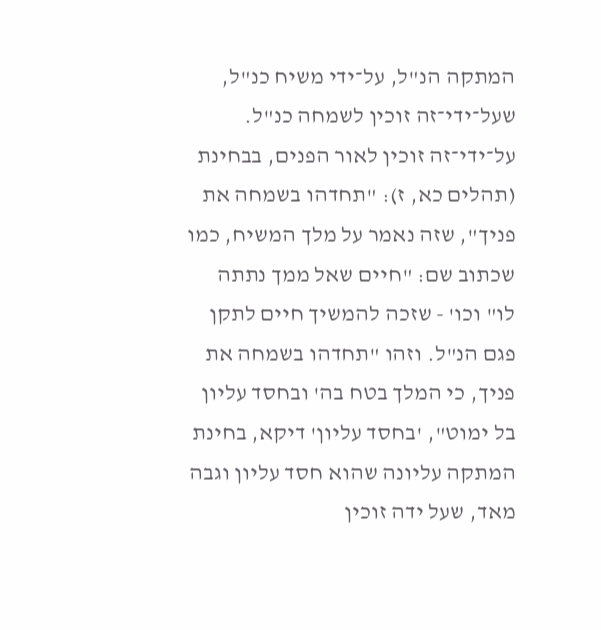המתקה הנ"ל, על־ידי משיח כנ"ל, שעל־ידי־זה זוכין לשמחה כנ"ל. על־ידי־זה זוכין לאור הפנים, בבחינת (תהלים כא, ז): "תחדהו בשמחה את פניך", שזה נאמר על מלך המשיח, כמו שכתוב שם: "חיים שאל ממך נתתה לו" וכו' - שזכה להמשיך חיים לתקן פגם הנ"ל. וזהו "תחדהו בשמחה את פניך, כי המלך בטח בה' ובחסד עליון בל ימוט", 'בחסד עליון' דיקא, בחינת המתקה עליונה שהוא חסד עליון וגבה מאד, שעל ידה זוכין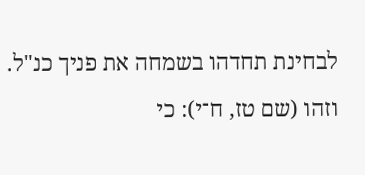לבחינת תחדהו בשמחה את פניך כנ"ל. וזהו (שם טז, ח־י): כי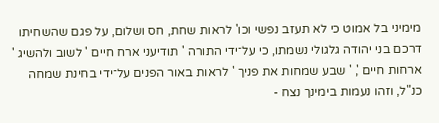מימיני בל אמוט כי לא תעזב נפשי וכו' לראות שחת, חס ושלום, על פגם שהשחיתו דרכם בני יהודה גלגולי נשמתו, כי על־ידי התורה ' תודיעני ארח חיים ' לשוב ולהשיג ' ארחות חיים ', ' שבע שמחות את פניך ' לראות באור הפנים על־ידי בחינת שמחה כנ"ל, וזהו נעמות בימינך נצח -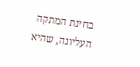בחינת המתקה העליונה, שהיא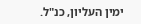ימין העליון, כנ"ל.